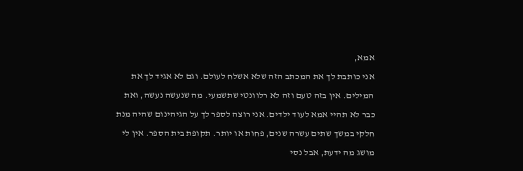אמא,
אני כותבת לך את המכתב הזה שלא אשלח לעולם. וגם לא אגיד לך את המילים. אין בזה טעם וזה לא רלוונטי שתשמעי. מה שנעשה נעשה, ואת כבר לא תהיי אמא לעוד ילדים. אני רוצה לספר לך על הגיהינום שהיה מנת חלקי במשך שתים עשרה שנים, פחות או יותר. תקופת בית הספר. אין לי מושג מה ידעת, אבל נסי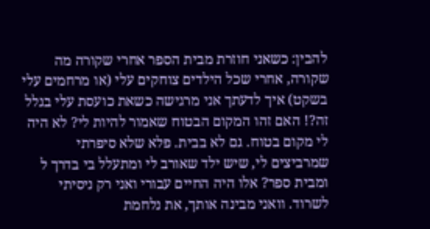להבין: כשאני חוזרת מבית הספר אחרי שקורה מה שקורה, אחרי שכל הילדים צוחקים עלי (או מרחמים עלי בשקט) איך לדעתך אני מרגישה כשאת כועסת עלי בגלל זה?! האם זהו המקום הבטוח שאמור להיות לי? לא היה לי מקום בטוח. גם לא בבית. פלא שלא סיפרתי שמרביצים לי, שיש ילד שאורב לי ומתעלל בי בדרך ל ומבית ספר? אלו היה החיים עבורי ואני רק ניסיתי לשרוד. וואני מבינה אותך, את נלחמת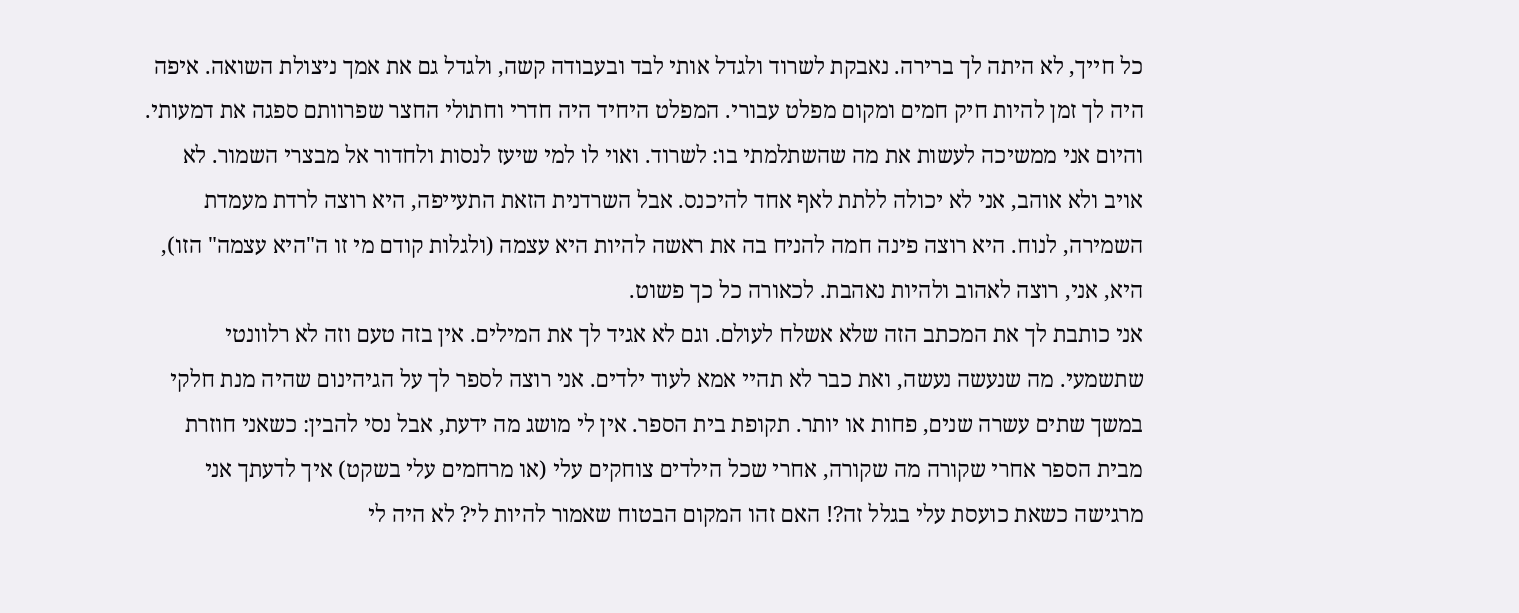כל חייך, לא היתה לך ברירה. נאבקת לשרוד ולגדל אותי לבד ובעבודה קשה, ולגדל גם את אמך ניצולת השואה. איפה היה לך זמן להיות חיק חמים ומקום מפלט עבורי. המפלט היחיד היה חדרי וחתולי החצר שפרוותם ספגה את דמעותי. והיום אני ממשיכה לעשות את מה שהשתלמתי בו: לשרוד. ואוי לו למי שיעז לנסות ולחדור אל מבצרי השמור. לא אויב ולא אוהב, אני לא יכולה ללתת לאף אחד להיכנס. אבל השרדנית הזאת התעייפה, היא רוצה לרדת מעמדת השמירה, לנוח. היא רוצה פינה חמה להניח בה את ראשה להיות היא עצמה (ולגלות קודם מי זו ה"היא עצמה" הזו), היא, אני, רוצה לאהוב ולהיות נאהבת. לכאורה כל כך פשוט.
אני כותבת לך את המכתב הזה שלא אשלח לעולם. וגם לא אגיד לך את המילים. אין בזה טעם וזה לא רלוונטי שתשמעי. מה שנעשה נעשה, ואת כבר לא תהיי אמא לעוד ילדים. אני רוצה לספר לך על הגיהינום שהיה מנת חלקי במשך שתים עשרה שנים, פחות או יותר. תקופת בית הספר. אין לי מושג מה ידעת, אבל נסי להבין: כשאני חוזרת מבית הספר אחרי שקורה מה שקורה, אחרי שכל הילדים צוחקים עלי (או מרחמים עלי בשקט) איך לדעתך אני מרגישה כשאת כועסת עלי בגלל זה?! האם זהו המקום הבטוח שאמור להיות לי? לא היה לי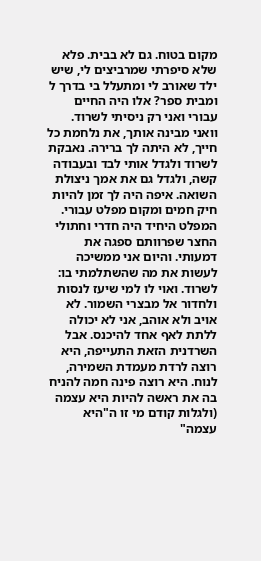מקום בטוח. גם לא בבית. פלא שלא סיפרתי שמרביצים לי, שיש ילד שאורב לי ומתעלל בי בדרך ל ומבית ספר? אלו היה החיים עבורי ואני רק ניסיתי לשרוד. וואני מבינה אותך, את נלחמת כל חייך, לא היתה לך ברירה. נאבקת לשרוד ולגדל אותי לבד ובעבודה קשה, ולגדל גם את אמך ניצולת השואה. איפה היה לך זמן להיות חיק חמים ומקום מפלט עבורי. המפלט היחיד היה חדרי וחתולי החצר שפרוותם ספגה את דמעותי. והיום אני ממשיכה לעשות את מה שהשתלמתי בו: לשרוד. ואוי לו למי שיעז לנסות ולחדור אל מבצרי השמור. לא אויב ולא אוהב, אני לא יכולה ללתת לאף אחד להיכנס. אבל השרדנית הזאת התעייפה, היא רוצה לרדת מעמדת השמירה, לנוח. היא רוצה פינה חמה להניח בה את ראשה להיות היא עצמה (ולגלות קודם מי זו ה"היא עצמה"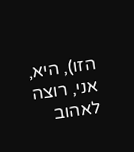הזו), היא, אני, רוצה לאהוב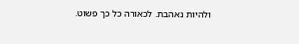ולהיות נאהבת. לכאורה כל כך פשוט.